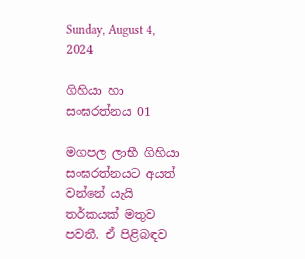Sunday, August 4, 2024

ගිහියා හා සංඝරත්නය 01

මගපල ලාභී ගිහියා සංඝරත්නයට අයත් වන්නේ යැයි තර්කයක් මතුව පවතී. ඒ පිළිබඳව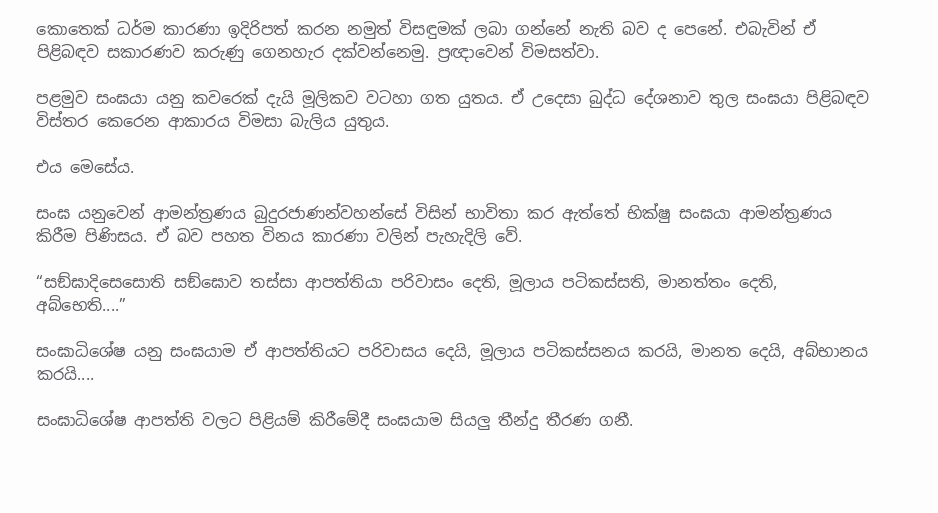කොතෙක් ධර්ම කාරණා ඉදිරිපත් කරන නමුත් විසඳුමක් ලබා ගන්නේ නැති බව ද පෙනේ. එබැවින් ඒ පිළිබඳව සකාරණව කරුණු ගෙනහැර දක්වන්නෙමු. ප්‍රඥාවෙන් විමසත්වා.

පළමුව සංඝයා යනු කවරෙක් දැයි මූලිකව වටහා ගත යුතය. ඒ උදෙසා බුද්ධ දේශනාව තුල සංඝයා පිළිබඳව විස්තර කෙරෙන ආකාරය විමසා බැලිය යුතුය.

එය මෙසේය.

සංඝ යනුවෙන් ආමන්ත්‍රණය බුදුරජාණන්වහන්සේ විසින් භාවිතා කර ඇත්තේ භික්ෂු සංඝයා ආමන්ත්‍රණය කිරීම පිණිසය. ඒ බව පහත විනය කාරණා වලින් පැහැදිලි වේ.

“සඞ්‌ඝාදිසෙසොති සඞ්‌ඝොව තස්‌සා ආපත්‌තියා පරිවාසං දෙති, මූලාය පටිකස්‌සති, මානත්‌තං දෙති, අබ්‌භෙති....”

සංඝාධිශේෂ යනු සංඝයාම ඒ ආපත්තියට පරිවාසය දෙයි, මූලාය පටිකස්සනය කරයි, මානත දෙයි, අබ්භානය කරයි....

සංඝාධිශේෂ ආපත්ති වලට පිළියම් කිරීමේදී සංඝයාම සියලු තීන්දු තීරණ ගනී.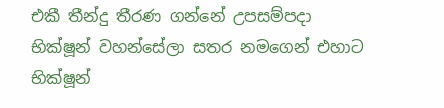එකී තීන්දු තීරණ ගන්නේ උපසම්පදා භික්ෂූන් වහන්සේලා සතර නමගෙන් එහාට භික්ෂූන්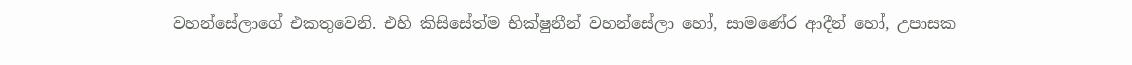වහන්සේලාගේ එකතුවෙනි. එහි කිසිසේත්ම භික්ෂුනීන් වහන්සේලා හෝ, සාමණේර ආදීන් හෝ, උපාසක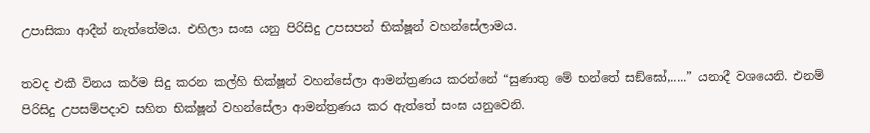උපාසිකා ආදීන් නැත්තේමය. එහිලා සංඝ යනු පිරිසිදු උපසපන් භික්ෂූන් වහන්සේලාමය.

තවද එකී විනය කර්ම සිදු කරන කල්හි භික්ෂූන් වහන්සේලා ආමන්ත්‍රණය කරන්නේ “සුණාතු මේ භන්තේ සඞ්ඝෝ,.....” යනාදී වශයෙනි. එනම් පිරිසිදු උපසම්පදාව සහිත භික්ෂූන් වහන්සේලා ආමන්ත්‍රණය කර ඇත්තේ සංඝ යනුවෙනි.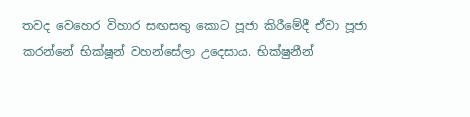තවද වෙහෙර විහාර සඟසතු කොට පූජා කිරීමේදී ඒවා පූජා කරන්නේ භික්ෂූන් වහන්සේලා උදෙසාය. භික්ෂුනීන්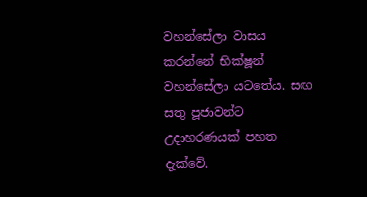වහන්සේලා වාසය කරන්නේ භික්ෂූන් වහන්සේලා යටතේය. සඟ සතු පූජාවන්ට උදාහරණයක් පහත දැක්වේ.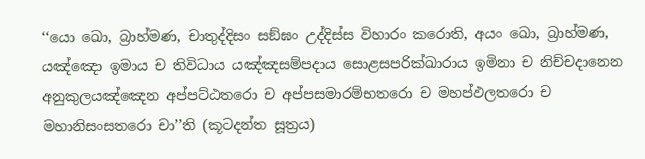‘‘යො ඛො, බ්‍රාහ්‌මණ, චාතුද්‌දිසං සඞ්‌ඝං උද්‌දිස්‌ස විහාරං කරොති, අයං ඛො, බ්‍රාහ්‌මණ, යඤ්‌ඤො ඉමාය ච තිවිධාය යඤ්‌ඤසම්‌පදාය සොළසපරික්‌ඛාරාය ඉමිනා ච නිච්‌චදානෙන අනුකුලයඤ්‌ඤෙන අප්‌පට්‌ඨතරො ච අප්‌පසමාරම්‌භතරො ච මහප්‌ඵලතරො ච මහානිසංසතරො චා’’ති (කූටදන්ත සූත්‍රය)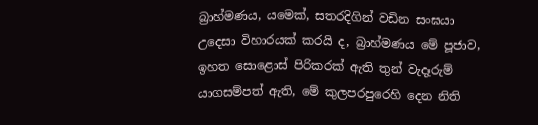බ්‍රාහ්මණය, යමෙක්, සතරදිගින් වඩින සංඝයා උදෙසා විහාරයක් කරයි ද, බ්‍රාහ්මණය මේ පූජාව, ඉහත සොළොස් පිරිකරක් ඇති තුන් වැදෑරුම් යාගසම්පත් ඇති, මේ කුලපරපුරෙහි දෙන නිති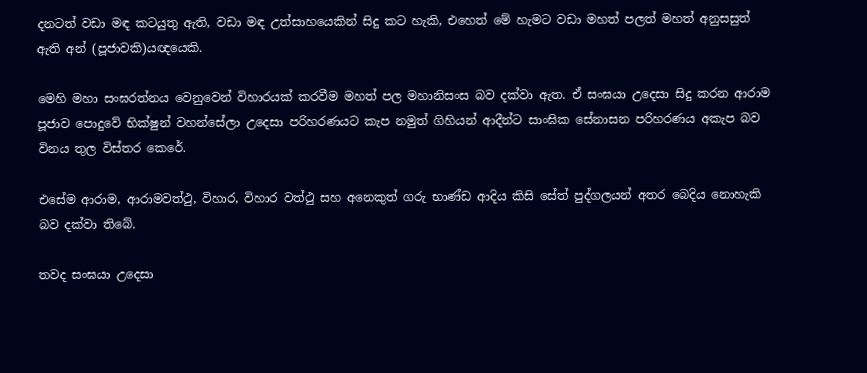දනටත් වඩා මඳ කටයුතු ඇති, වඩා මඳ උත්සාහයෙකින් සිදු කට හැකි, එහෙත් මේ හැමට වඩා මහත් පලත් මහත් අනුසසුත් ඇති අන් (පූජාවකි)යඥයෙකි.

මෙහි මහා සංඝරත්නය වෙනුවෙන් විහාරයක් කරවීම මහත් පල මහානිසංස බව දක්වා ඇත. ඒ සංඝයා උදෙසා සිදු කරන ආරාම පූජාව පොදුවේ භික්ෂුන් වහන්සේලා උදෙසා පරිහරණයට කැප නමුත් ගිහියන් ආදීන්ට සාංඝික සේනාසන පරිහරණය අකැප බව විනය තුල විස්තර කෙරේ.

එසේම ආරාම, ආරාමවත්ථු, විහාර, විහාර වත්ථු සහ අනෙකුත් ගරු භාණ්ඩ ආදිය කිසි සේත් පුද්ගලයන් අතර බෙදිය නොහැකි බව දක්වා තිබේ.

තවද සංඝයා උදෙසා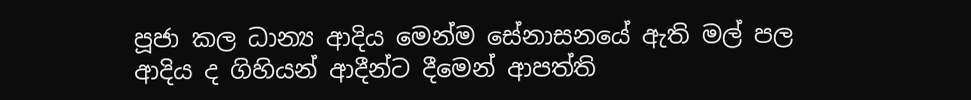පූජා කල ධාන්‍ය ආදිය මෙන්ම සේනාසනයේ ඇති මල් පල ආදිය ද ගිහියන් ආදීන්ට දීමෙන් ආපත්ති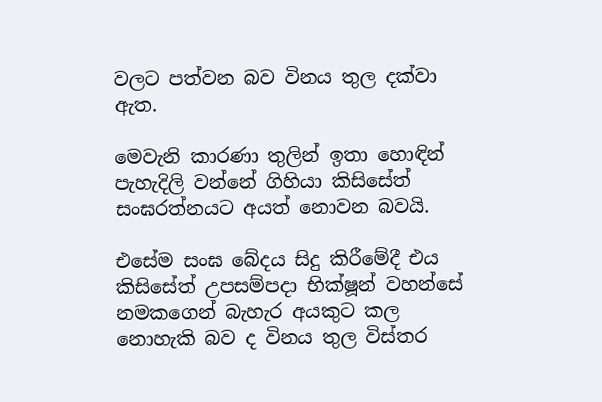වලට පත්වන බව විනය තුල දක්වා ඇත.

මෙවැනි කාරණා තුලින් ඉතා හොඳින් පැහැදිලි වන්නේ ගිහියා කිසිසේත් සංඝරත්නයට අයත් නොවන බවයි.

එසේම සංඝ බේදය සිදු කිරීමේදී එය කිසිසේත් උපසම්පදා භික්ෂූන් වහන්සේ නමකගෙන් බැහැර අයකුට කල නොහැකි බව ද විනය තුල විස්තර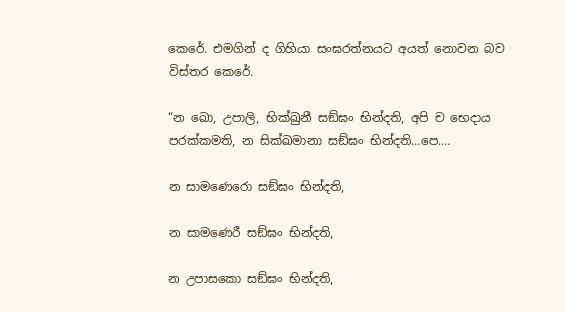කෙරේ. එමගින් ද ගිහියා සංඝරත්නයට අයත් නොවන බව විස්තර කෙරේ.

“න ඛො, උපාලි, භික්‌ඛුනී සඞ්‌ඝං භින්‌දති, අපි ච භෙදාය පරක්‌කමති, න සික්‌ඛමානා සඞ්‌ඝං භින්‌දති…පෙ.…

න සාමණෙරො සඞ්‌ඝං භින්‌දති,

න සාමණෙරී සඞ්‌ඝං භින්‌දති,

න උපාසකො සඞ්‌ඝං භින්‌දති,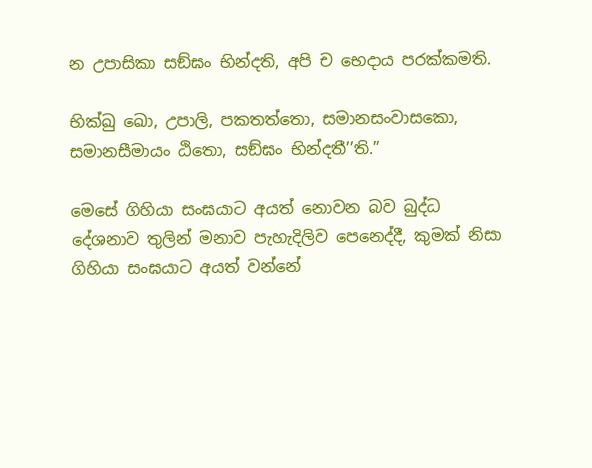න උපාසිකා සඞ්‌ඝං භින්‌දති, අපි ච භෙදාය පරක්‌කමති.

භික්‌ඛු ඛො, උපාලි, පකතත්‌තො, සමානසංවාසකො, සමානසීමායං ඨිතො, සඞ්‌ඝං භින්‌දතී’’ති.”

මෙසේ ගිහියා සංඝයාට අයත් නොවන බව බුද්ධ දේශනාව තුලින් මනාව පැහැදිලිව පෙනෙද්දී, කුමක් නිසා ගිහියා සංඝයාට අයත් වන්නේ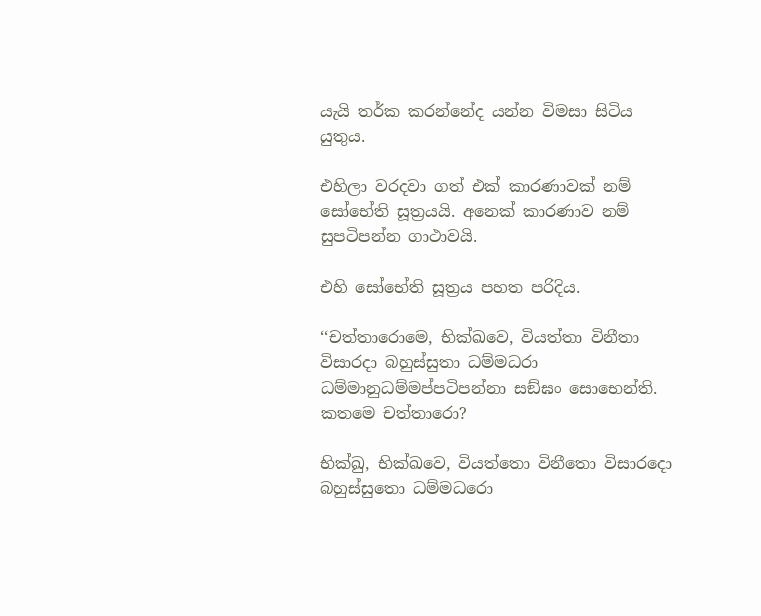යැයි තර්ක කරන්නේද යන්න විමසා සිටිය යුතුය.

එහිලා වරදවා ගත් එක් කාරණාවක් නම් සෝභේති සූත්‍රයයි. අනෙක් කාරණාව නම් සුපටිපන්න ගාථාවයි.

එහි සෝභේති සූත්‍රය පහත පරිදිය.

‘‘චත්‌තාරොමෙ, භික්‌ඛවෙ, වියත්‌තා විනීතා විසාරදා බහුස්‌සුතා ධම්‌මධරා ධම්‌මානුධම්‌මප්‌පටිපන්‌නා සඞ්‌ඝං සොභෙන්‌ති. කතමෙ චත්‌තාරො?

භික්‌ඛු, භික්‌ඛවෙ, වියත්‌තො විනීතො විසාරදො බහුස්‌සුතො ධම්‌මධරො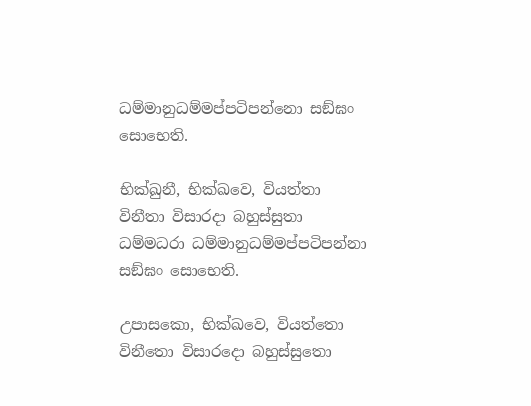ධම්‌මානුධම්‌මප්‌පටිපන්‌නො සඞ්‌ඝං සොභෙති.

භික්‌ඛුනී, භික්‌ඛවෙ, වියත්‌තා විනීතා විසාරදා බහුස්‌සුතා ධම්‌මධරා ධම්‌මානුධම්‌මප්‌පටිපන්‌නා සඞ්‌ඝං සොභෙති.

උපාසකො, භික්‌ඛවෙ, වියත්‌තො විනීතො විසාරදො බහුස්‌සුතො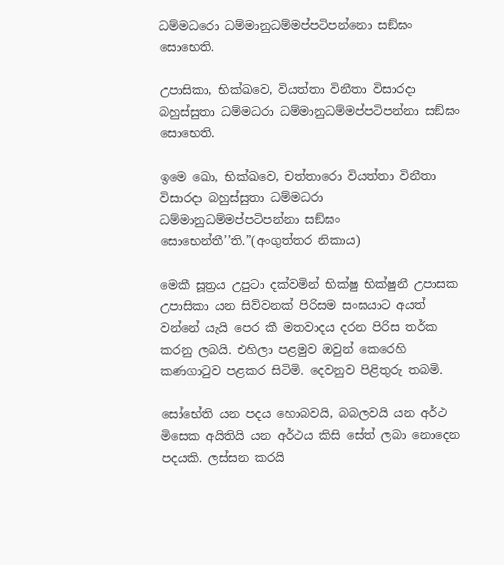ධම්‌මධරො ධම්‌මානුධම්‌මප්‌පටිපන්‌නො සඞ්‌ඝං සොභෙති.

උපාසිකා, භික්‌ඛවෙ, වියත්‌තා විනීතා විසාරදා බහුස්‌සුතා ධම්‌මධරා ධම්‌මානුධම්‌මප්‌පටිපන්‌නා සඞ්‌ඝං සොභෙති.

ඉමෙ ඛො, භික්‌ඛවෙ, චත්‌තාරො වියත්‌තා විනීතා විසාරදා බහුස්‌සුතා ධම්‌මධරා ධම්‌මානුධම්‌මප්‌පටිපන්‌නා සඞ්‌ඝං සොභෙන්‌තී’’ති.”(අංගුත්තර නිකාය)

මෙකී සූත්‍රය උපුටා දක්වමින් භික්ෂු භික්ෂුනී උපාසක උපාසිකා යන සිව්වනක් පිරිසම සංඝයාට අයත් වන්නේ යැයි පෙර කී මතවාදය දරන පිරිස තර්ක කරනු ලබයි. එහිලා පළමුව ඔවුන් කෙරෙහි කණගාටුව පළකර සිටිමි. දෙවනුව පිළිතුරු තබමි.

සෝභේති යන පදය හොබවයි, බබලවයි යන අර්ථ මිසෙක අයිතියි යන අර්ථය කිසි සේත් ලබා නොදෙන පදයකි. ලස්සන කරයි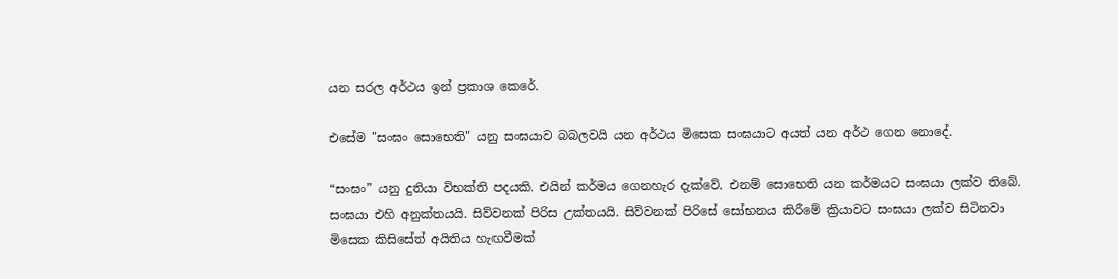යන සරල අර්ථය ඉන් ප්‍රකාශ කෙරේ.

එසේම "සංඝං සොභෙති" යනු සංඝයාව බබලවයි යන අර්ථය මිසෙක සංඝයාට අයත් යන අර්ථ ගෙන නොදේ.

“සංඝං” යනු දුතියා විභක්ති පදයකි. එයින් කර්මය ගෙනහැර දැක්වේ. එනම් සොභෙති යන කර්මයට සංඝයා ලක්ව තිබේ. සංඝයා එහි අනුක්තයයි. සිව්වනක් පිරිස උක්තයයි. සිව්වනක් පිරිසේ සෝභනය කිරීමේ ක්‍රියාවට සංඝයා ලක්ව සිටිනවා මිසෙක කිසිසේත් අයිතිය හැඟවීමක්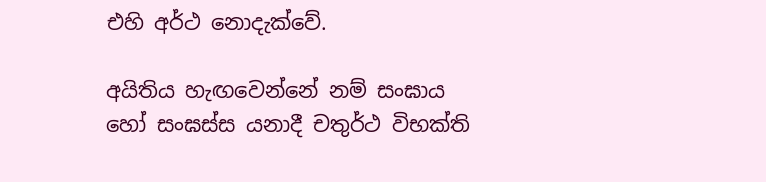එහි අර්ථ නොදැක්වේ.

අයිතිය හැඟවෙන්නේ නම් සංඝාය හෝ සංඝස්ස යනාදී චතුර්ථ විභක්ති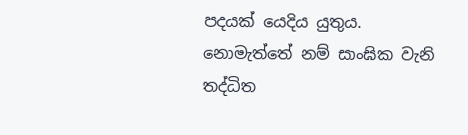පදයක් යෙදිය යුතුය. නොමැත්තේ නම් සාංඝික වැනි තද්ධිත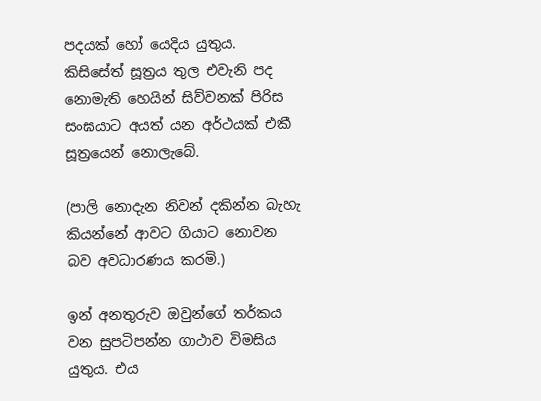පදයක් හෝ යෙදිය යුතුය. කිසිසේත් සූත්‍රය තුල එවැනි පද නොමැති හෙයින් සිව්වනක් පිරිස සංඝයාට අයත් යන අර්ථයක් එකී සූත්‍රයෙන් නොලැබේ.

(පාලි නොදැන නිවන් දකින්න බැහැ කියන්නේ ආවට ගියාට නොවන බව අවධාරණය කරමි.)

ඉන් අනතුරුව ඔවුන්ගේ තර්කය වන සුපටිපන්න ගාථාව විමසිය යුතුය. එය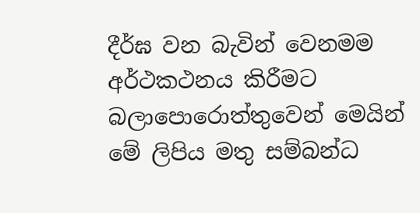දීර්ඝ වන බැවින් වෙනමම අර්ථකථනය කිරීමට බලාපොරොත්තුවෙන් මෙයින් මේ ලිපිය මතු සම්බන්ධ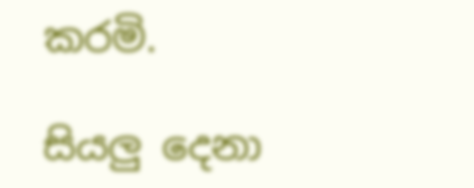කරමි.

සියලු දෙනා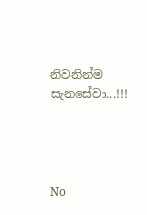නිවනින්ම සැනසේවා...!!!




No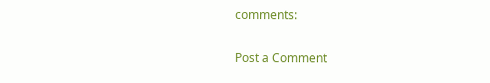comments:

Post a Comment